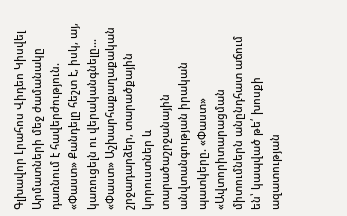Գլխավոր Լրահոս Վիդեո Կիսվել
Արմատների մեջ ժամանակը դառնում է հավերժություն. «Փաստ» Քանդելը հեշտ է, իսկ, այ, կառուցելն ու վերականգնելը... «Փաստ» Աշխարհաքաղաքական շրջադարձեր, տարածքային կորուստներ և տարածաշրջանային անվտանգության իրական պատկերը. «Փաստ» «Ավտորիտարացման միտումներն անընդհատ աճում են՝ կապված թե՛ խոսքի ազատության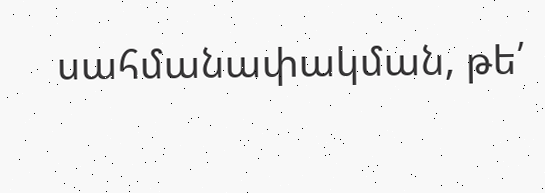սահմանափակման, թե՛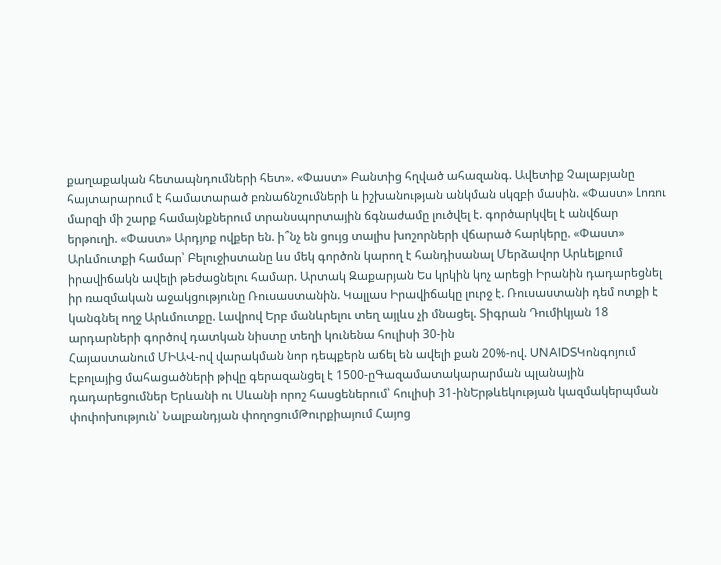քաղաքական հետապնդումների հետ». «Փաստ» Բանտից հղված ահազանգ. Ավետիք Չալաբյանը հայտարարում է համատարած բռնաճնշումների և իշխանության անկման սկզբի մասին. «Փաստ» Լոռու մարզի մի շարք համայնքներում տրանսպորտային ճգնաժամը լուծվել է. գործարկվել է անվճար երթուղի. «Փաստ» Արդյոք ովքեր են. ի՞նչ են ցույց տալիս խոշորների վճարած հարկերը. «Փաստ» Արևմուտքի համար՝ Բելուջիստանը ևս մեկ գործոն կարող է հանդիսանալ Մերձավոր Արևելքում իրավիճակն ավելի թեժացնելու համար. Արտակ Զաքարյան Ես կրկին կոչ արեցի Իրանին դադարեցնել իր ռազմական աջակցությունը Ռուսաստանին. Կալլաս Իրավիճակը լուրջ է. Ռուսաստանի դեմ ոտքի է կանգնել ողջ Արևմուտքը. Լավրով Երբ մանևրելու տեղ այլևս չի մնացել. Տիգրան Դումիկյան 18 արդարների գործով դատկան նիստը տեղի կունենա հուլիսի 30-ին
Հայաստանում ՄԻԱՎ-ով վարակման նոր դեպքերն աճել են ավելի քան 20%-ով. UNAIDSԿոնգոյում Էբոլայից մահացածների թիվը գերազանցել է 1500-ըԳազամատակարարման պլանային դադարեցումներ Երևանի ու Սևանի որոշ հասցեներում՝ հուլիսի 31-ինԵրթևեկության կազմակերպման փոփոխություն՝ Նալբանդյան փողոցումԹուրքիայում Հայոց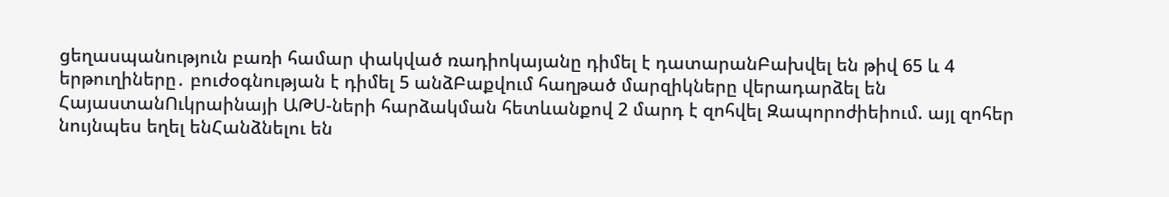ցեղասպանություն բառի համար փակված ռադիոկայանը դիմել է դատարանԲախվել են թիվ 65 և 4 երթուղիները․ բուժօգնության է դիմել 5 անձԲաքվում հաղթած մարզիկները վերադարձել են ՀայաստանՈւկրաինայի ԱԹՍ-ների հարձակման հետևանքով 2 մարդ է զոհվել Զապորոժիեիում. այլ զոհեր նույնպես եղել ենՀանձնելու են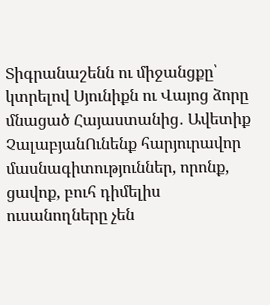Տիգրանաշենն ու միջանցքը՝ կտրելով Սյունիքն ու Վայոց ձորը մնացած Հայաստանից․ Ավետիք ՉալաբյանՈւնենք հարյուրավոր մասնագիտություններ, որոնք, ցավոք, բուհ դիմելիս ուսանողները չեն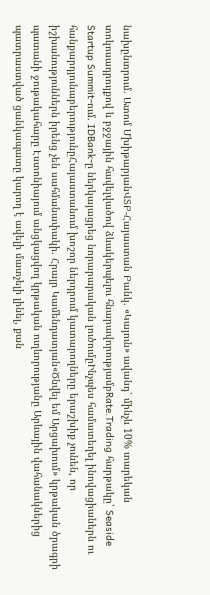նախընտրում. Ատոմ ՄխիթարյանՎՏԲ-Հայաստան Բանկ. «Կայուն» ավանդ՝ մինչև 10% տարեկան տոկոսադրույքով և բջջային հավելվածով ձևակերպելու հնարավորությամբRate.Trading հարթակը՝ Seaside Startup Summit-ում. IDBank-ը ներկայացրեց նորարարական լուծումըԻնչպես համատեղել ինովացիաներն ու հանքարդյունաբերությունըՀայաստանում խոշոր ներդրում կատարողները երաշխիք չունեն, որ իշխանություններն իրենց չեն սահմանափակի. Հրայր Կամենդատյան«Ծնվել եմ Արցախում» կրթական ծրագրի պատանի ջութակահարը Էստոնիայում անցկացվող կրթական ուղևորությանը Արևային վահանակներից պատրաստված ցանկապատը կարող է ավելի մատչելի լինել, քան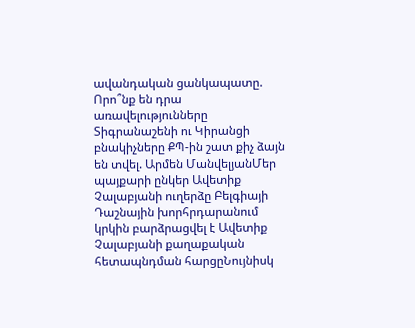ավանդական ցանկապատը. Որո՞նք են դրա առավելությունները Տիգրանաշենի ու Կիրանցի բնակիչները ՔՊ-ին շատ քիչ ձայն են տվել. Արմեն ՄանվելյանՄեր պայքարի ընկեր Ավետիք Չալաբյանի ուղերձը Բելգիայի Դաշնային խորհրդարանում կրկին բարձրացվել է Ավետիք Չալաբյանի քաղաքական հետապնդման հարցըՆույնիսկ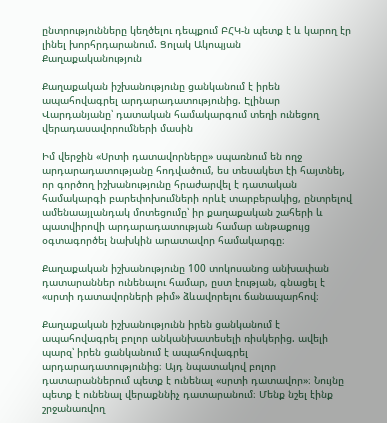ընտրությունները կեղծելու դեպքում ԲՀԿ-ն պետք է և կարող էր լինել խորհրդարանում. Ցոլակ Ակոպյան
Քաղաքականություն

Քաղաքական իշխանությունը ցանկանում է իրեն ապահովագրել արդարադատությունից. Էլինար Վարդանյանը՝ դատական համակարգում տեղի ունեցող վերադասավորումների մասին

Իմ վերջին «Սրտի դատավորները» սպառնում են ողջ արդարադատությանը հոդվածում, ես տեսակետ էի հայտնել, որ գործող իշխանությունը հրաժարվել է դատական համակարգի բարեփոխումների որևէ տարբերակից, ընտրելով ամենաայլանդակ մոտեցումը՝ իր քաղաքական շահերի և պատվիրովի արդարադատության համար անթաքույց օգտագործել նախկին արատավոր համակարգը։

Քաղաքական իշխանությունը 100 տոկոսանոց անխափան դատարաններ ունենալու համար, ըստ էության, գնացել է «սրտի դատավորների թիմ» ձևավորելու ճանապարհով։

Քաղաքական իշխանությունն իրեն ցանկանում է ապահովագրել բոլոր անկանխատեսելի ռիսկերից. ավելի պարզ՝ իրեն ցանկանում է ապահովագրել արդարադատությունից։ Այդ նպատակով բոլոր դատարաններում պետք է ունենալ «սրտի դատավոր»։ Նույնը պետք է ունենալ վերաքննիչ դատարանում։ Մենք նշել էինք շրջանառվող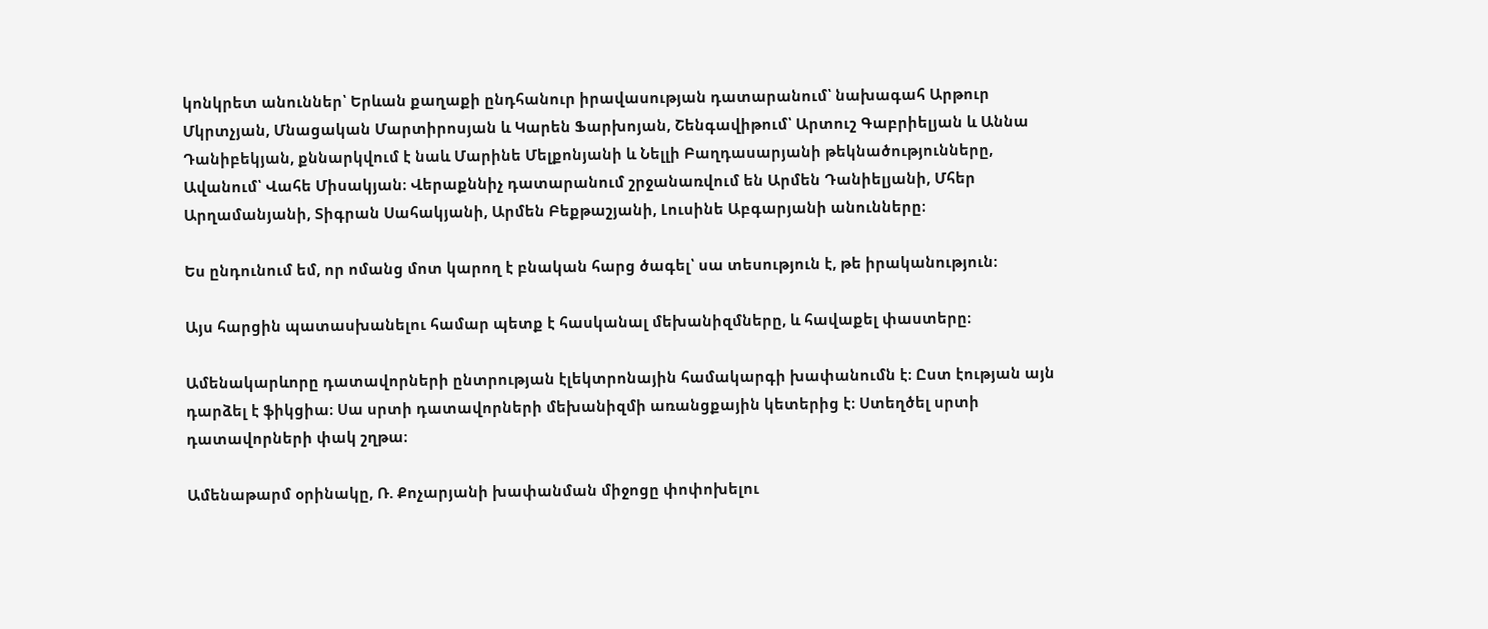կոնկրետ անուններ՝ Երևան քաղաքի ընդհանուր իրավասության դատարանում՝ նախագահ Արթուր Մկրտչյան, Մնացական Մարտիրոսյան և Կարեն Ֆարխոյան, Շենգավիթում՝ Արտուշ Գաբրիելյան և Աննա Դանիբեկյան, քննարկվում է նաև Մարինե Մելքոնյանի և Նելլի Բաղդասարյանի թեկնածությունները, Ավանում՝ Վահե Միսակյան։ Վերաքննիչ դատարանում շրջանառվում են Արմեն Դանիելյանի, Մհեր Արղամանյանի, Տիգրան Սահակյանի, Արմեն Բեքթաշյանի, Լուսինե Աբգարյանի անունները։

Ես ընդունում եմ, որ ոմանց մոտ կարող է բնական հարց ծագել՝ սա տեսություն է, թե իրականություն։

Այս հարցին պատասխանելու համար պետք է հասկանալ մեխանիզմները, և հավաքել փաստերը։

Ամենակարևորը դատավորների ընտրության էլեկտրոնային համակարգի խափանումն է։ Ըստ էության այն դարձել է ֆիկցիա։ Սա սրտի դատավորների մեխանիզմի առանցքային կետերից է։ Ստեղծել սրտի դատավորների փակ շղթա։

Ամենաթարմ օրինակը, Ռ. Քոչարյանի խափանման միջոցը փոփոխելու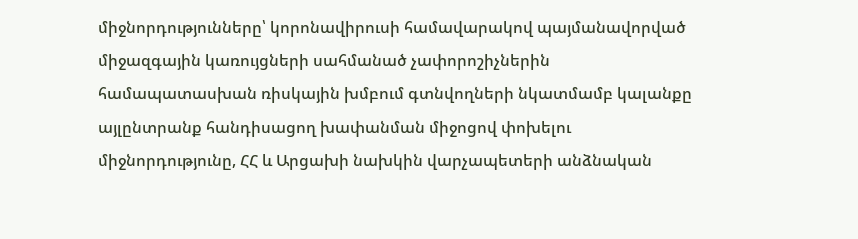միջնորդությունները՝ կորոնավիրուսի համավարակով պայմանավորված միջազգային կառույցների սահմանած չափորոշիչներին համապատասխան ռիսկային խմբում գտնվողների նկատմամբ կալանքը այլընտրանք հանդիսացող խափանման միջոցով փոխելու միջնորդությունը, ՀՀ և Արցախի նախկին վարչապետերի անձնական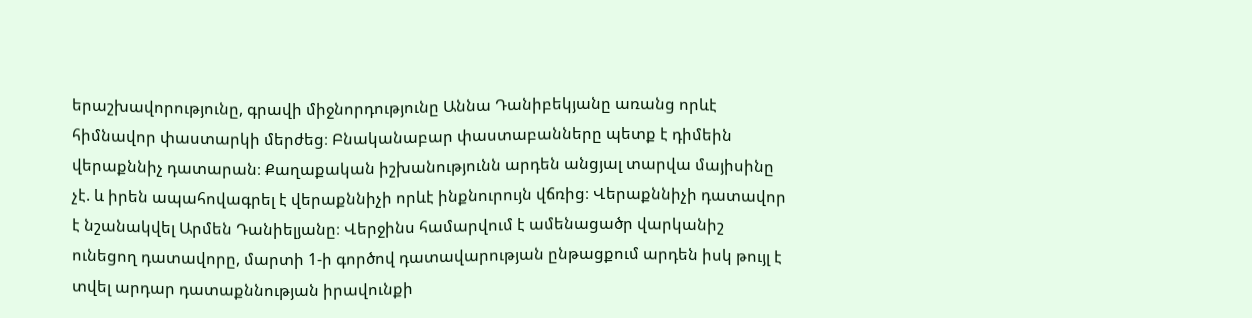երաշխավորությունը, գրավի միջնորդությունը Աննա Դանիբեկյանը առանց որևէ հիմնավոր փաստարկի մերժեց։ Բնականաբար փաստաբանները պետք է դիմեին վերաքննիչ դատարան։ Քաղաքական իշխանությունն արդեն անցյալ տարվա մայիսինը չէ. և իրեն ապահովագրել է վերաքննիչի որևէ ինքնուրույն վճռից։ Վերաքննիչի դատավոր է նշանակվել Արմեն Դանիելյանը։ Վերջինս համարվում է ամենացածր վարկանիշ ունեցող դատավորը, մարտի 1-ի գործով դատավարության ընթացքում արդեն իսկ թույլ է տվել արդար դատաքննության իրավունքի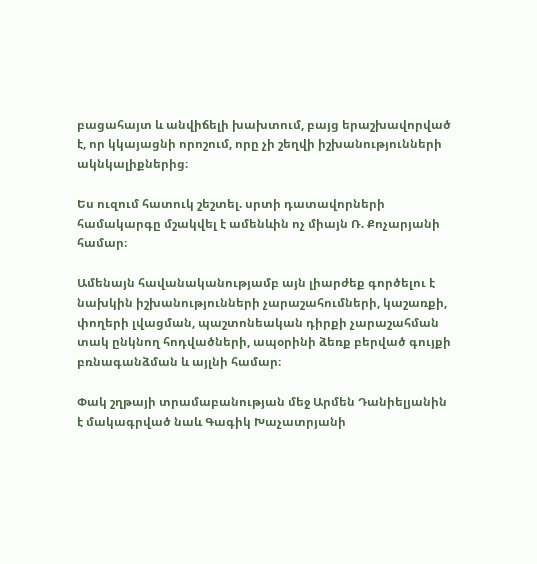բացահայտ և անվիճելի խախտում, բայց երաշխավորված է, որ կկայացնի որոշում, որը չի շեղվի իշխանությունների ակնկալիքներից։

Ես ուզում հատուկ շեշտել. սրտի դատավորների համակարգը մշակվել է ամենևին ոչ միայն Ռ. Քոչարյանի համար։

Ամենայն հավանականությամբ այն լիարժեք գործելու է նախկին իշխանությունների չարաշահումների, կաշառքի, փողերի լվացման, պաշտոնեական դիրքի չարաշահման տակ ընկնող հոդվածների, ապօրինի ձեռք բերված գույքի բռնագանձման և այլնի համար։

Փակ շղթայի տրամաբանության մեջ Արմեն Դանիելյանին է մակագրված նաև Գագիկ Խաչատրյանի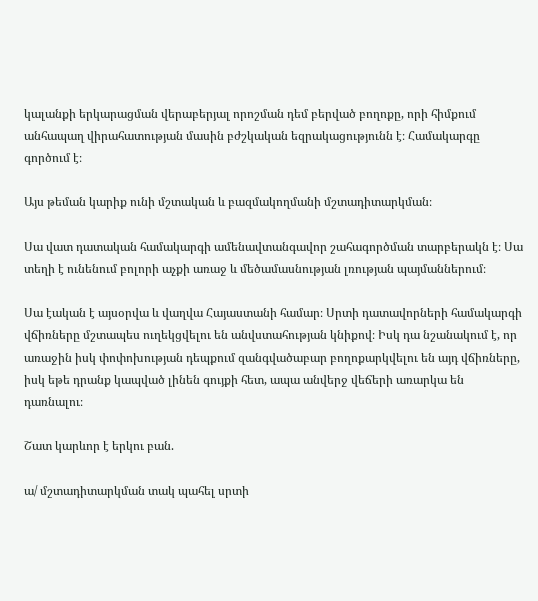կալանքի երկարացման վերաբերյալ որոշման դեմ բերված բողոքը, որի հիմքում անհապաղ վիրահատության մասին բժշկական եզրակացությունն է։ Համակարգը գործում է։

Այս թեման կարիք ունի մշտական և բազմակողմանի մշտադիտարկման։

Սա վատ դատական համակարգի ամենավտանգավոր շահագործման տարբերակն է։ Սա տեղի է ունենում բոլորի աչքի առաջ և մեծամասնության լռության պայմաններում։

Սա էական է այսօրվա և վաղվա Հայաստանի համար։ Սրտի դատավորների համակարգի վճիռները մշտապես ուղեկցվելու են անվստահության կնիքով։ Իսկ դա նշանակում է, որ առաջին իսկ փոփոխության դեպքում զանգվածաբար բողոքարկվելու են այդ վճիռները, իսկ եթե դրանք կապված լինեն գույքի հետ, ապա անվերջ վեճերի առարկա են դառնալու։

Շատ կարևոր է երկու բան.

ա/ մշտադիտարկման տակ պահել սրտի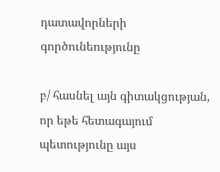դատավորների գործունեությունը

բ/ հասնել այն գիտակցության, որ եթե հետագայում պետությունը այս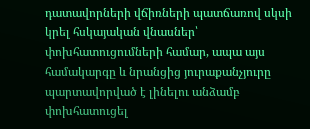դատավորների վճիռների պատճառով սկսի կրել հսկայական վնասներ՝ փոխհատուցումների համար, ապա այս համակարգը և նրանցից յուրաքանչյուրը պարտավորված է լինելու անձամբ փոխհատուցել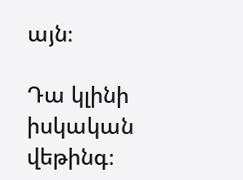այն։

Դա կլինի իսկական վեթինգ։